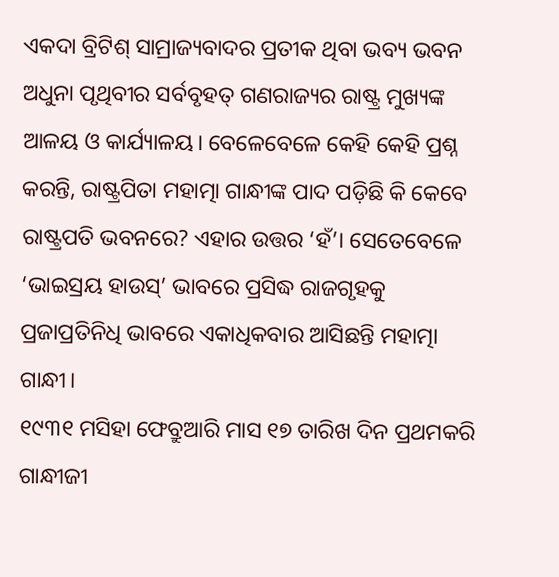ଏକଦା ବ୍ରିଟିଶ୍ ସାମ୍ରାଜ୍ୟବାଦର ପ୍ରତୀକ ଥିବା ଭବ୍ୟ ଭବନ ଅଧୁନା ପୃଥିବୀର ସର୍ବବୃହତ୍ ଗଣରାଜ୍ୟର ରାଷ୍ଟ୍ର ମୁଖ୍ୟଙ୍କ ଆଳୟ ଓ କାର୍ଯ୍ୟାଳୟ। ବେଳେବେଳେ କେହି କେହି ପ୍ରଶ୍ନ କରନ୍ତି, ରାଷ୍ଟ୍ରପିତା ମହାତ୍ମା ଗାନ୍ଧୀଙ୍କ ପାଦ ପଡ଼ିଛି କି କେବେ ରାଷ୍ଟ୍ରପତି ଭବନରେ? ଏହାର ଉତ୍ତର ‘ହଁ’। ସେତେବେଳେ ‘ଭାଇସ୍ରୟ ହାଉସ୍’ ଭାବରେ ପ୍ରସିଦ୍ଧ ରାଜଗୃହକୁ ପ୍ରଜାପ୍ରତିନିଧି ଭାବରେ ଏକାଧିକବାର ଆସିଛନ୍ତି ମହାତ୍ମା ଗାନ୍ଧୀ।
୧୯୩୧ ମସିହା ଫେବ୍ରୁଆରି ମାସ ୧୭ ତାରିଖ ଦିନ ପ୍ରଥମକରି ଗାନ୍ଧୀଜୀ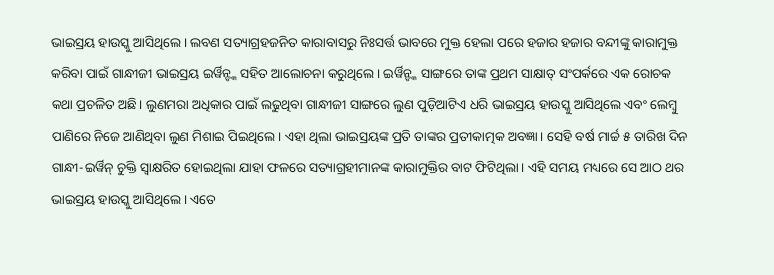ଭାଇସ୍ରୟ ହାଉସ୍କୁ ଆସିଥିଲେ। ଲବଣ ସତ୍ୟାଗ୍ରହଜନିତ କାରାବାସରୁ ନିଃସର୍ତ୍ତ ଭାବରେ ମୁକ୍ତ ହେଲା ପରେ ହଜାର ହଜାର ବନ୍ଦୀଙ୍କୁ କାରାମୁକ୍ତ କରିବା ପାଇଁ ଗାନ୍ଧୀଜୀ ଭାଇସ୍ରୟ ଇର୍ୱିନ୍ଙ୍କ ସହିତ ଆଲୋଚନା କରୁଥିଲେ। ଇର୍ୱିନ୍ଙ୍କ ସାଙ୍ଗରେ ତାଙ୍କ ପ୍ରଥମ ସାକ୍ଷାତ୍ ସଂପର୍କରେ ଏକ ରୋଚକ କଥା ପ୍ରଚଳିତ ଅଛି। ଲୁଣମରା ଅଧିକାର ପାଇଁ ଲଢୁଥିବା ଗାନ୍ଧୀଜୀ ସାଙ୍ଗରେ ଲୁଣ ପୁଡ଼ିଆଟିଏ ଧରି ଭାଇସ୍ରୟ ହାଉସ୍କୁ ଆସିଥିଲେ ଏବଂ ଲେମ୍ବୁ ପାଣିରେ ନିଜେ ଆଣିଥିବା ଲୁଣ ମିଶାଇ ପିଇଥିଲେ। ଏହା ଥିଲା ଭାଇସ୍ରୟଙ୍କ ପ୍ରତି ତାଙ୍କର ପ୍ରତୀକାତ୍ମକ ଅବଜ୍ଞା। ସେହି ବର୍ଷ ମାର୍ଚ୍ଚ ୫ ତାରିଖ ଦିନ ଗାନ୍ଧୀ-ଇର୍ୱିନ୍ ଚୁକ୍ତି ସ୍ୱାକ୍ଷରିତ ହୋଇଥିଲା ଯାହା ଫଳରେ ସତ୍ୟାଗ୍ରହୀମାନଙ୍କ କାରାମୁକ୍ତିର ବାଟ ଫିଟିଥିଲା। ଏହି ସମୟ ମଧ୍ୟରେ ସେ ଆଠ ଥର ଭାଇସ୍ରୟ ହାଉସ୍କୁ ଆସିଥିଲେ। ଏତେ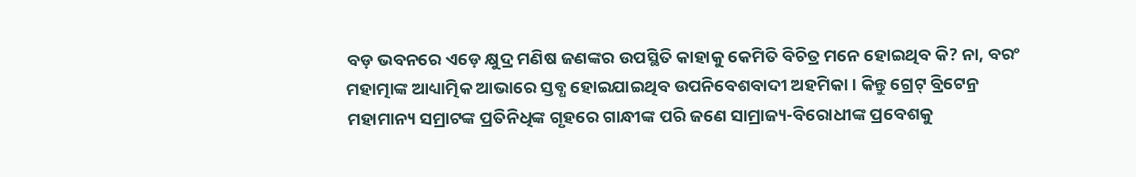ବଡ଼ ଭବନରେ ଏଡ଼େ କ୍ଷୁଦ୍ର ମଣିଷ ଜଣଙ୍କର ଉପସ୍ଥିତି କାହାକୁ କେମିତି ବିଚିତ୍ର ମନେ ହୋଇଥିବ କି? ନା, ବରଂ ମହାତ୍ମାଙ୍କ ଆଧ୍ୟାତ୍ମିକ ଆଭାରେ ସ୍ତବ୍ଧ ହୋଇଯାଇଥିବ ଉପନିବେଶବାଦୀ ଅହମିକା। କିନ୍ତୁ ଗ୍ରେଟ୍ ବ୍ରିଟେନ୍ର ମହାମାନ୍ୟ ସମ୍ରାଟଙ୍କ ପ୍ରତିନିଧିଙ୍କ ଗୃହରେ ଗାନ୍ଧୀଙ୍କ ପରି ଜଣେ ସାମ୍ରାଜ୍ୟ-ବିରୋଧୀଙ୍କ ପ୍ରବେଶକୁ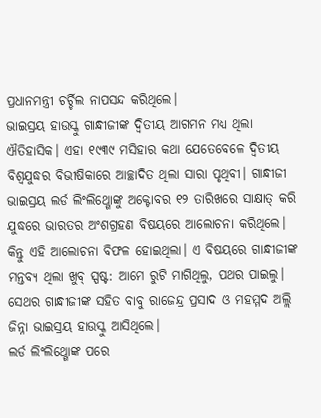ପ୍ରଧାନମନ୍ତ୍ରୀ ଚର୍ଚ୍ଚିଲ ନାପସନ୍ଦ କରିଥିଲେ।
ଭାଇସ୍ରୟ ହାଉସ୍କୁ ଗାନ୍ଧୀଜୀଙ୍କ ଦ୍ୱିତୀୟ ଆଗମନ ମଧ୍ୟ ଥିଲା ଐତିହାସିକ। ଏହା ୧୯୩୯ ମସିହାର କଥା ଯେତେବେଳେ ଦ୍ୱିତୀୟ ବିଶ୍ୱଯୁଦ୍ଧର ବିଭୀଷିକାରେ ଆଚ୍ଛାଦିତ ଥିଲା ସାରା ପୃଥିବୀ। ଗାନ୍ଧୀଜୀ ଭାଇସ୍ରୟ ଲର୍ଡ ଲିଂଲିଥ୍ଗୋଙ୍କୁ ଅକ୍ଟୋବର ୧୨ ତାରିଖରେ ସାକ୍ଷାତ୍ କରି ଯୁଦ୍ଧରେ ଭାରତର ଅଂଶଗ୍ରହଣ ବିଷୟରେ ଆଲୋଚନା କରିଥିଲେ। କିନ୍ତୁ ଏହି ଆଲୋଚନା ବିଫଳ ହୋଇଥିଲା। ଏ ବିଷୟରେ ଗାନ୍ଧୀଜୀଙ୍କ ମନ୍ତବ୍ୟ ଥିଲା ଖୁବ୍ ସ୍ପଷ୍ଟ: ଆମେ ରୁଟି ମାଗିଥିଲୁ, ପଥର ପାଇଲୁ। ସେଥର ଗାନ୍ଧୀଜୀଙ୍କ ସହିତ ବାବୁ ରାଜେନ୍ଦ୍ର ପ୍ରସାଦ ଓ ମହମ୍ମଦ ଅଲ୍ଲି ଜିନ୍ନା ଭାଇସ୍ରୟ ହାଉସ୍କୁ ଆସିଥିଲେ।
ଲର୍ଡ ଲିଂଲିଥ୍ଗୋଙ୍କ ପରେ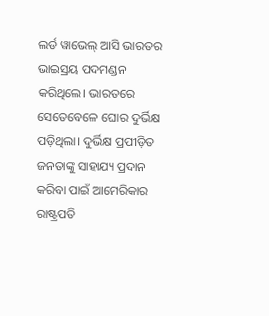ଲର୍ଡ ୱାଭେଲ୍ ଆସି ଭାରତର ଭାଇସ୍ରୟ ପଦମଣ୍ଡନ କରିଥିଲେ। ଭାରତରେ ସେତେବେଳେ ଘୋର ଦୁର୍ଭିକ୍ଷ ପଡ଼ିଥିଲା। ଦୁର୍ଭିକ୍ଷ ପ୍ରପୀଡ଼ିତ ଜନତାଙ୍କୁ ସାହାଯ୍ୟ ପ୍ରଦାନ କରିବା ପାଇଁ ଆମେରିକାର ରାଷ୍ଟ୍ରପତି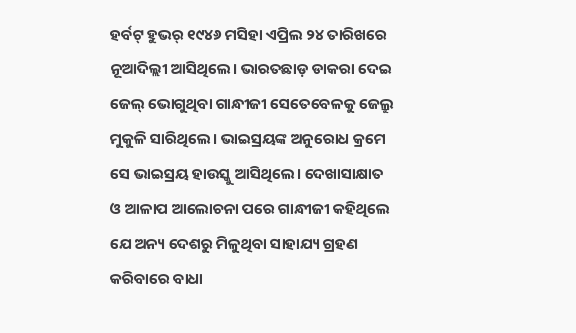ହର୍ବଟ୍ ହୁଭର୍ ୧୯୪୬ ମସିହା ଏପ୍ରିଲ ୨୪ ତାରିଖରେ ନୂଆଦିଲ୍ଲୀ ଆସିଥିଲେ। ଭାରତଛାଡ଼ ଡାକରା ଦେଇ ଜେଲ୍ ଭୋଗୁଥିବା ଗାନ୍ଧୀଜୀ ସେତେବେଳକୁ ଜେଲ୍ରୁ ମୁକୁଳି ସାରିଥିଲେ। ଭାଇସ୍ରୟଙ୍କ ଅନୁରୋଧ କ୍ରମେ ସେ ଭାଇସ୍ରୟ ହାଉସ୍କୁ ଆସିଥିଲେ। ଦେଖାସାକ୍ଷାତ ଓ ଆଳାପ ଆଲୋଚନା ପରେ ଗାନ୍ଧୀଜୀ କହିଥିଲେ ଯେ ଅନ୍ୟ ଦେଶରୁ ମିଳୁଥିବା ସାହାଯ୍ୟ ଗ୍ରହଣ କରିବାରେ ବାଧା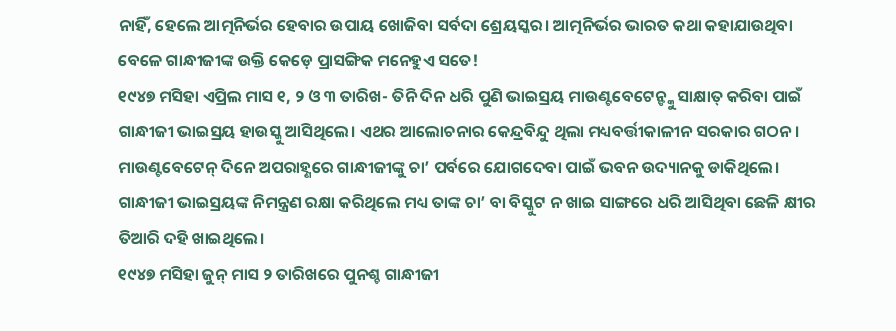ନାହିଁ, ହେଲେ ଆତ୍ମନିର୍ଭର ହେବାର ଉପାୟ ଖୋଜିବା ସର୍ବଦା ଶ୍ରେୟସ୍କର। ଆତ୍ମନିର୍ଭର ଭାରତ କଥା କହାଯାଉଥିବା ବେଳେ ଗାନ୍ଧୀଜୀଙ୍କ ଉକ୍ତି କେଡ଼େ ପ୍ରାସଙ୍ଗିକ ମନେହୁଏ ସତେ!
୧୯୪୭ ମସିହା ଏପ୍ରିଲ ମାସ ୧, ୨ ଓ ୩ ତାରିଖ- ତିନି ଦିନ ଧରି ପୁଣି ଭାଇସ୍ରୟ ମାଉଣ୍ଟବେଟେନ୍ଙ୍କୁ ସାକ୍ଷାତ୍ କରିବା ପାଇଁ ଗାନ୍ଧୀଜୀ ଭାଇସ୍ରୟ ହାଉସ୍କୁ ଆସିଥିଲେ। ଏଥର ଆଲୋଚନାର କେନ୍ଦ୍ରବିନ୍ଦୁ ଥିଲା ମଧ୍ୟବର୍ତ୍ତୀକାଳୀନ ସରକାର ଗଠନ। ମାଉଣ୍ଟବେଟେନ୍ ଦିନେ ଅପରାହ୍ଣରେ ଗାନ୍ଧୀଜୀଙ୍କୁ ଚା’ ପର୍ବରେ ଯୋଗଦେବା ପାଇଁ ଭବନ ଉଦ୍ୟାନକୁ ଡାକିଥିଲେ। ଗାନ୍ଧୀଜୀ ଭାଇସ୍ରୟଙ୍କ ନିମନ୍ତ୍ରଣ ରକ୍ଷା କରିଥିଲେ ମଧ୍ୟ ତାଙ୍କ ଚା’ ବା ବିସ୍କୁଟ ନ ଖାଇ ସାଙ୍ଗରେ ଧରି ଆସିଥିବା ଛେଳି କ୍ଷୀର ତିଆରି ଦହି ଖାଇଥିଲେ।
୧୯୪୭ ମସିହା ଜୁନ୍ ମାସ ୨ ତାରିଖରେ ପୁନଶ୍ଚ ଗାନ୍ଧୀଜୀ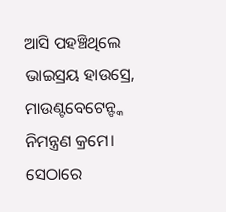ଆସି ପହଞ୍ଚିଥିଲେ ଭାଇସ୍ରୟ ହାଉସ୍ରେ, ମାଉଣ୍ଟବେଟେନ୍ଙ୍କ ନିମନ୍ତ୍ରଣ କ୍ରମେ। ସେଠାରେ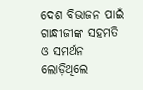ଦେଶ ବିଭାଜନ ପାଇଁ ଗାନ୍ଧୀଜୀଙ୍କ ସହମତି ଓ ସମର୍ଥନ ଲୋଡ଼ିଥିଲେ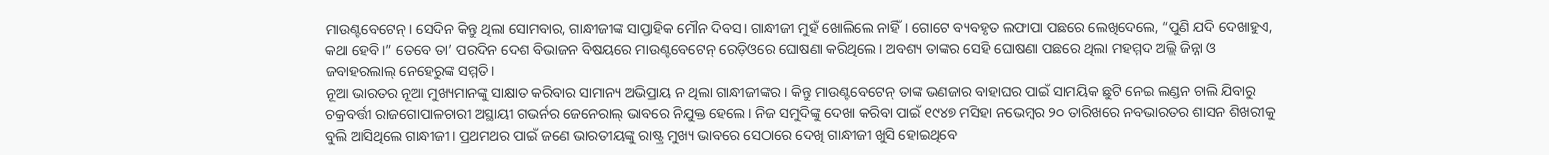ମାଉଣ୍ଟବେଟେନ୍। ସେଦିନ କିନ୍ତୁ ଥିଲା ସୋମବାର, ଗାନ୍ଧୀଜୀଙ୍କ ସାପ୍ତାହିକ ମୌନ ଦିବସ। ଗାନ୍ଧୀଜୀ ମୁହଁ ଖୋଲିଲେ ନାହିଁ। ଗୋଟେ ବ୍ୟବହୃତ ଲଫାପା ପଛରେ ଲେଖିଦେଲେ, “ପୁଣି ଯଦି ଦେଖାହୁଏ, କଥା ହେବି।” ତେବେ ତା’ ପରଦିନ ଦେଶ ବିଭାଜନ ବିଷୟରେ ମାଉଣ୍ଟବେଟେନ୍ ରେଡ଼ିଓରେ ଘୋଷଣା କରିଥିଲେ। ଅବଶ୍ୟ ତାଙ୍କର ସେହି ଘୋଷଣା ପଛରେ ଥିଲା ମହମ୍ମଦ ଅଲ୍ଲି ଜିନ୍ନା ଓ ଜବାହରଲାଲ୍ ନେହେରୁଙ୍କ ସମ୍ମତି।
ନୂଆ ଭାରତର ନୂଆ ମୁଖ୍ୟମାନଙ୍କୁ ସାକ୍ଷାତ କରିବାର ସାମାନ୍ୟ ଅଭିପ୍ରାୟ ନ ଥିଲା ଗାନ୍ଧୀଜୀଙ୍କର। କିନ୍ତୁ ମାଉଣ୍ଟବେଟେନ୍ ତାଙ୍କ ଭଣଜାର ବାହାଘର ପାଇଁ ସାମୟିକ ଛୁଟି ନେଇ ଲଣ୍ଡନ ଚାଲି ଯିବାରୁ ଚକ୍ରବର୍ତ୍ତୀ ରାଜଗୋପାଳଚାରୀ ଅସ୍ଥାୟୀ ଗଭର୍ନର ଜେନେରାଲ୍ ଭାବରେ ନିଯୁକ୍ତ ହେଲେ। ନିଜ ସମୁଦିଙ୍କୁ ଦେଖା କରିବା ପାଇଁ ୧୯୪୭ ମସିହା ନଭେମ୍ବର ୨୦ ତାରିଖରେ ନବଭାରତର ଶାସନ ଶିଖରୀକୁ ବୁଲି ଆସିଥିଲେ ଗାନ୍ଧୀଜୀ। ପ୍ରଥମଥର ପାଇଁ ଜଣେ ଭାରତୀୟଙ୍କୁ ରାଷ୍ଟ୍ର ମୁଖ୍ୟ ଭାବରେ ସେଠାରେ ଦେଖି ଗାନ୍ଧୀଜୀ ଖୁସି ହୋଇଥିବେ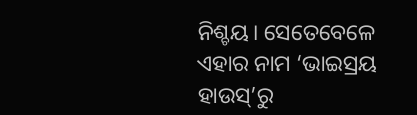ନିଶ୍ଚୟ। ସେତେବେଳେ ଏହାର ନାମ ‘ଭାଇସ୍ରୟ ହାଉସ୍’ରୁ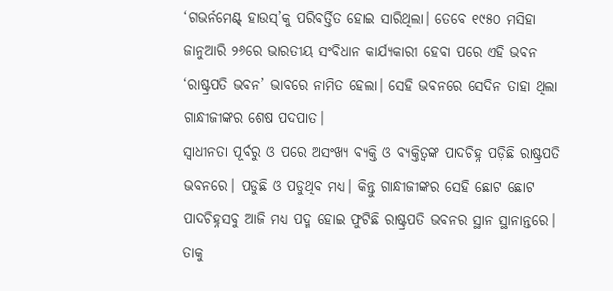‘ଗଭର୍ନମେଣ୍ଟ୍ ହାଉସ୍’କୁ ପରିବର୍ତ୍ତିତ ହୋଇ ସାରିଥିଲା। ତେବେ ୧୯୫୦ ମସିହା ଜାନୁଆରି ୨୬ରେ ଭାରତୀୟ ସଂବିଧାନ କାର୍ଯ୍ୟକାରୀ ହେବା ପରେ ଏହି ଭବନ ‘ରାଷ୍ଟ୍ରପତି ଭବନ’ ଭାବରେ ନାମିତ ହେଲା। ସେହି ଭବନରେ ସେଦିନ ତାହା ଥିଲା ଗାନ୍ଧୀଜୀଙ୍କର ଶେଷ ପଦପାତ।
ସ୍ୱାଧୀନତା ପୂର୍ବରୁ ଓ ପରେ ଅସଂଖ୍ୟ ବ୍ୟକ୍ତି ଓ ବ୍ୟକ୍ତିତ୍ୱଙ୍କ ପାଦଚିହ୍ନ ପଡ଼ିଛି ରାଷ୍ଟ୍ରପତି ଭବନରେ। ପଡୁଛି ଓ ପଡୁଥିବ ମଧ୍ୟ। କିନ୍ତୁ ଗାନ୍ଧୀଜୀଙ୍କର ସେହି ଛୋଟ ଛୋଟ ପାଦଚିହ୍ନସବୁ ଆଜି ମଧ୍ୟ ପଦ୍ମ ହୋଇ ଫୁଟିଛି ରାଷ୍ଟ୍ରପତି ଭବନର ସ୍ଥାନ ସ୍ଥାନାନ୍ତରେ। ତାକୁ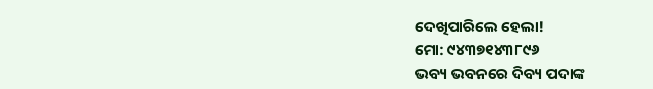ଦେଖିପାରିଲେ ହେଲା!
ମୋ: ୯୪୩୭୧୪୩୮୯୬
ଭବ୍ୟ ଭବନରେ ଦିବ୍ୟ ପଦାଙ୍କ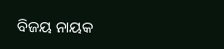ବିଜୟ ନାୟକ